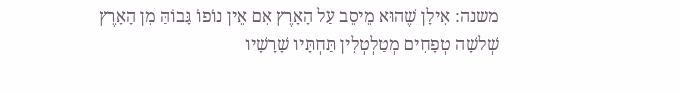משנה: אִילָן שֶׁהוּא מֵיסֵב עַל הָאָרֶץ אִם אֵין נוֹפוֹ גָּבוֹהַּ מִן הָאָרֶץ שְׁלשָׁה טְפָחִים מְטַלְטְלִין תַּחְתָּיו שָׁרָשָׁיו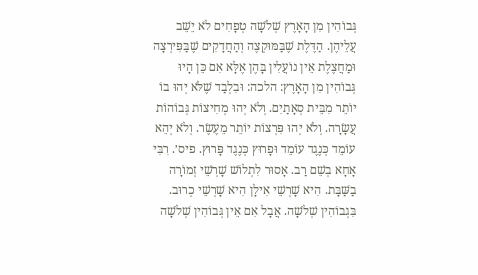גְּבוֹהִין מִן הָאָרֶץ שְׁלֹשָׁה טְפָחִים לֹא יֵשֵׁב עֲלֵיהֶן. הַדֶּלֶת שֶׁבַּמּוּקְצֶה וְהַחֲדָקִים שֶׁבַּפִּירְצָה וּמַחֲצֶלֶת אֵין נוֹעֲלִין בָּהֶן אֶלָּא אִם כֵּן הָיוּ גְּבוֹהִין מִן הָאָרֶץ: הלכה: וּבִלְבַד שֶׁלֹּא יְהוּ בוֹ יוֹתֵר מִבֵּית סְאָתַיִם. וְלֹא יְהוּ מְחִיצוֹת גְּבוֹהוֹת עֲשָׂרָה. וְלֹא יְהוּ פִּרְצוֹת יוֹתֵר מֵעֶשֶׂר. וְלֹא יְהֵא עוֹמֵד כְּנֶגֶד עוֹמֵד וּפָרוּץ כְּנֶגֶד פָּרוּץ. פיס׳. רִבִּי אָחָא בְשֵׁם רַב. אָסוּר לִתְלוֹשׁ שָׁרְשֵׁי זְמוֹרָה בַשַּׁבָּת. הִיא שָׁרְשֵׁי אִילָן הִיא שָׁרְשֵׁי כְרוּב. בִּגְבוֹהִין שְׁלֹשָׁה. אֲבָל אִם אֵין גְּבוֹהִין שְׁלֹשָׁה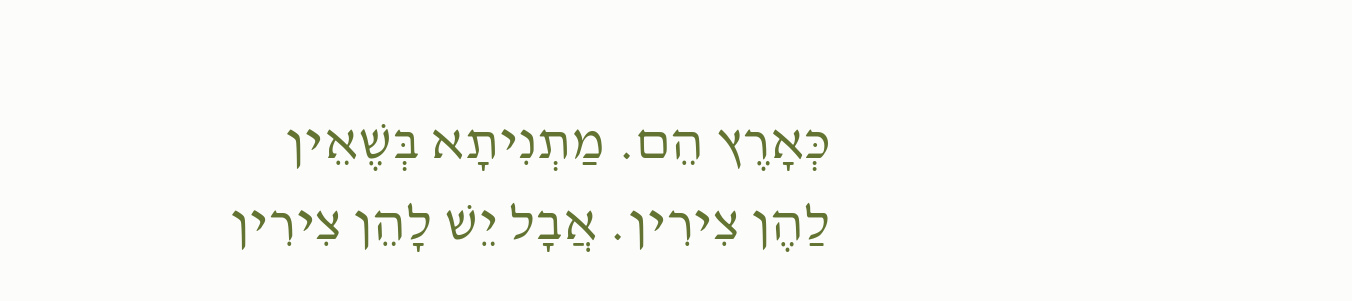כְּאָרֶץ הֵם. מַתְנִיתָא בְּשֶׁאֵין לַהֶן צִירִין. אֲבָל יֵשׁ לָהֵן צִירִין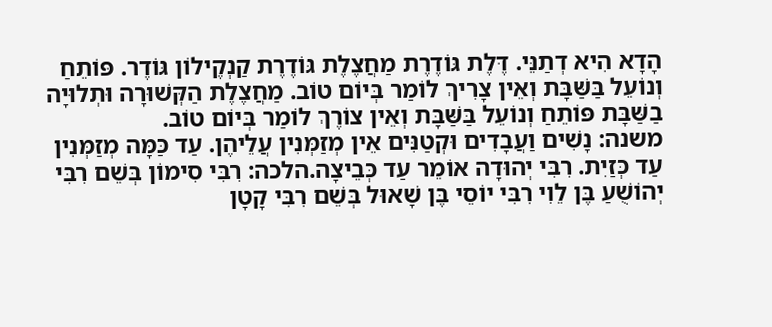הָדָא הִיא דְתַנֵּי. דֶּלֶת גּוֹדֶרֶת מַחֲצֶלֶת גּוֹדֶרֶת קַנְקֶילוֹן גּוֹדֶר. פּוֹתֵחַ וְנוֹעֵל בַּשַּׁבָּת וְאֵין צָרִיךְ לוֹמַר בְּיוֹם טוֹב. מַחֲצֶלֶת הַקְּשׁוּרָה וּתְלוּיָה בַשַּׁבָּת פּוֹתֵחַ וְנוֹעֵל בַּשַּׁבָּת וְאֵין צוֹרֶךְ לוֹמַר בְּיוֹם טוֹב.
משנה: נָשִׁים וַעֲבָדִים וּקְטַנִּים אֵין מְזַמְּנִין עֲלֵיהֶן. עַד כַּמָּה מְזַמְּנִין עַד כְּזַיִת. רִבִּי יְהוּדָה אוֹמֵר עַד כְּבֵיצָה.הלכה: רִבִּי סִימוֹן בְּשֵׁם רִבִּי יְהוֹשֻׁעַ בֶּן לֵוִי רִבִּי יוֹסֵי בֶּן שָׁאוּל בְּשֵׁם רִבִּי קָטָן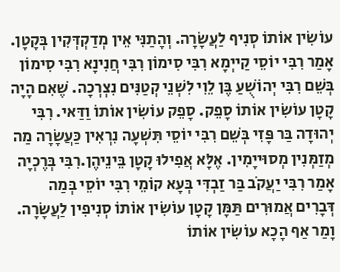עוֹשִׂין אוֹתוֹ סְנִיף לַעֲשָׂרָה. וְהָתַנִּי אֵין מְדַקְדְּקִין בְּקָטָן. אָמַר רִבִּי יוֹסֵי קַייְמָא רִבִּי סִימוֹן רִבִּי חֲנִינָא רִבִּי סִימוֹן בְּשֵׁם רִבִּי יְהוֹשֻׁעַ בֶּן לֵוִי לִשְׁנֵי קְטַנִּים נִצְרְכָה. שֶׁאִם הָיָה קָטָן עוֹשִׂין אוֹתוֹ סָפֵק. סָפֵק עוֹשִׂין אוֹתוֹ וַדַּאי. רִבִּי יְהוּדָה בַּר פָּזִי בְּשֵׁם רִבִּי יוֹסֵי תִּשְׁעָה נִרְאִין כַּעֲשָׂרָה מַה מְזַמְּנִין מְסוּייָמִין. אֶלָּא אֲפִילוּ קָטָן בֵּינֵיהֶן.רִבִּי בְּרֶכְיָה אָמַר רִבִּי יַעֲקֹב בַּר זַבְדִּי בְּעָא קוֹמֵי רִבִּי יוֹסֵי בְּמַה דְּבָרִים אֲמוּרִים תַּמָּן קָטָן עוֹשִׂין אוֹתוֹ סְנִיפִין לַעֲשָׂרָה. וָמַר אַף הָכָא עוֹשִׂין אוֹתוֹ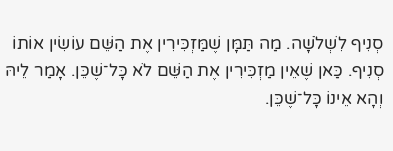סְנִיף לִֹשְלֹשָׁה. מַה תַּמָּן שֶׁמַּזְכִּירִין אֶת הַשֵּׁם עוֹשִׂין אוֹתוֹ סְנִיף. כַּאן שֶׁאֵין מַזְכִּירִין אֶת הַשֵּׁם לֹא כָּל־שֶׁכֵּן. אָמַר לֵיהּ וְהָא אֵינוֹ כָּל־שֶׁכֵּן.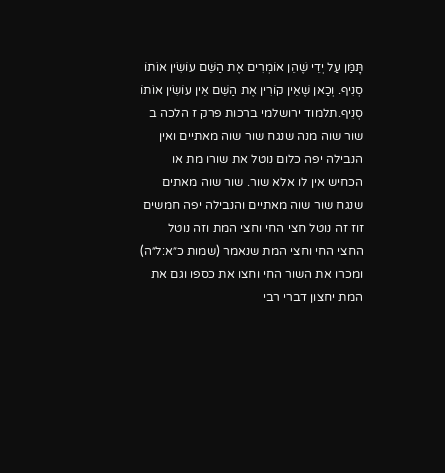תָּמַּן עַל יְדֵי שֶׁהֵן אוֹמְרִים אֶת הַשֵּׁם עוֹשִׂין אוֹתוֹ סְנִיף. וְכַאן שֶׁאֵין קוֹרִין אֶת הַשֵּׁם אֵין עוֹשִׂין אוֹתוֹ סְנִיף.תלמוד ירושלמי ברכות פרק ז הלכה ב
שור שוה מנה שנגח שור שוה מאתיים ואין הנבילה יפה כלום נוטל את שורו מת או הכחיש אין לו אלא שור. שור שוה מאתים שנגח שור שוה מאתיים והנבילה יפה חמשים זוז זה נוטל חצי החי וחצי המת וזה נוטל החצי החי וחצי המת שנאמר (שמות כ״א:ל״ה) ומכרו את השור החי וחצו את כספו וגם את המת יחצון דברי רבי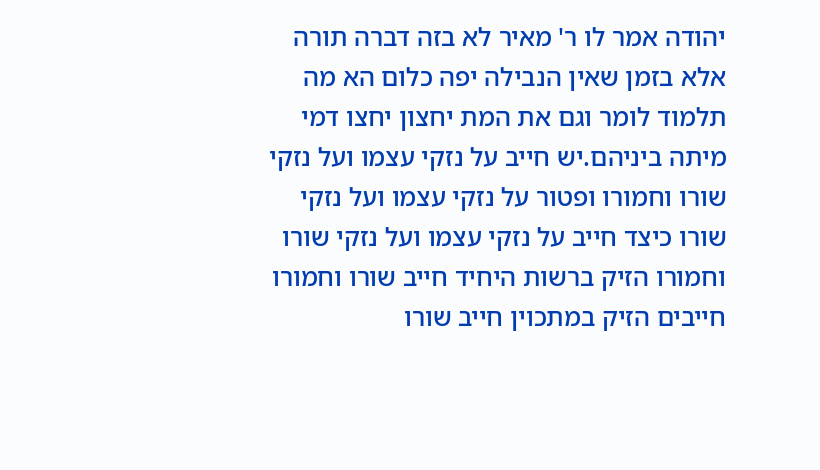יהודה אמר לו ר' מאיר לא בזה דברה תורה אלא בזמן שאין הנבילה יפה כלום הא מה תלמוד לומר וגם את המת יחצון יחצו דמי מיתה ביניהם.יש חייב על נזקי עצמו ועל נזקי שורו וחמורו ופטור על נזקי עצמו ועל נזקי שורו כיצד חייב על נזקי עצמו ועל נזקי שורו וחמורו הזיק ברשות היחיד חייב שורו וחמורו חייבים הזיק במתכוין חייב שורו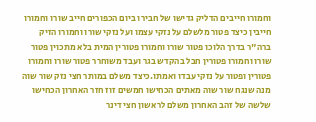וחמורו חייבים הדליק גדישו של חבירו ביום הכפורים חייב שורו וחמורו חייבין כיצד פטור מלשלם על נזקי עצמו ועל נזקי שורו וחמורו הזיק ברה"ר בדרך הלוכו פטור שורו וחמורו פטורין המית בלא מתכוין פטור שורו וחמורו פטורין חבל בהקדש בגר ועבד משוחרר פטור שורו וחמורו פטורין ופטור על נזקי עבדו ואמתו.כיצד משלם במותר חצי נזק שור שוה מנה שנגח שור שוה מאתים הכחישו חמשים זוז חזר האחרון הכחישו שלשה של זהב האחרון משלם לראשון חצי דינר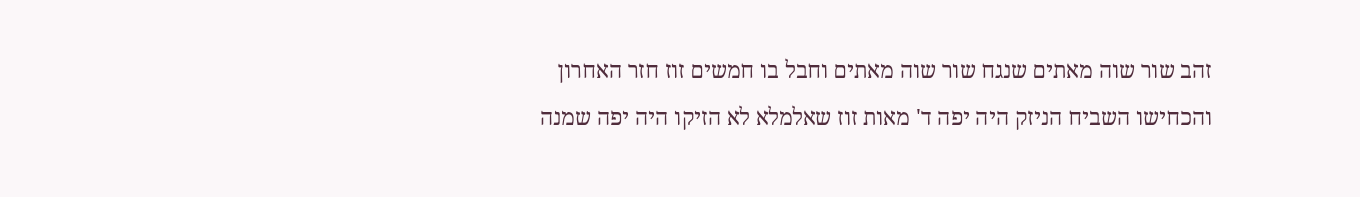זהב שור שוה מאתים שנגח שור שוה מאתים וחבל בו חמשים זוז חזר האחרון והכחישו השביח הניזק היה יפה ד' מאות זוז שאלמלא לא הזיקו היה יפה שמנה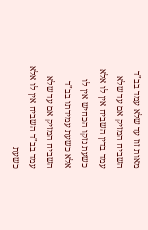מאות זוז עד שלא עמד בב"ד השביח המזיק אם עד שלא עמד בדין השביח אין לו אלא כשעת נזקו הכחיש אין לו אלא כשעת עמידתו בב"ד השביח המזיק אם עד שלא עמד בב"ד השביח אין לו אלא כשעת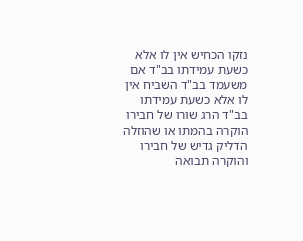נזקו הכחיש אין לו אלא כשעת עמידתו בב"ד אם משעמד בב"ד השביח אין לו אלא כשעת עמידתו בב"ד הרג שורו של חבירו הוקרה בהמתו או שהוזלה הדליק גדיש של חבירו והוקרה תבואה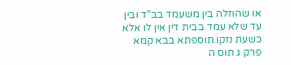או שהוזלה בין משעמד בב"ד ובין עד שלא עמד בבית דין אין לו אלא כשעת נזקו.תוספתא בבא קמא פרק ג תוס ה